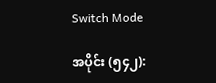Switch Mode

အပိုင်း (၅၄၂):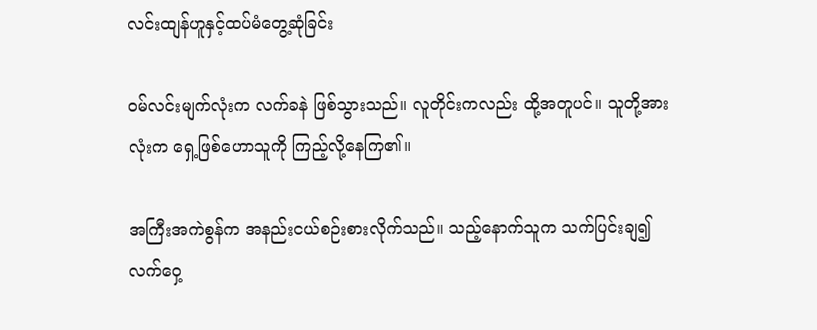လင်းထျန်ဟူနှင့်ထပ်မံတွေ့ဆုံခြင်း

ဝမ်လင်းမျက်လုံးက လက်ခနဲ ဖြစ်သွားသည်။ လူတိုင်းကလည်း ထို့အတူပင်။ သူတို့အားလုံးက ရှေ့ဖြစ်ဟောသူကို ကြည့်လို့နေကြ၏။

အကြီးအကဲစွန်က အနည်းငယ်စဉ်းစားလိုက်သည်။ သည့်နောက်သူက သက်ပြင်းချ၍ လက်ဝှေ့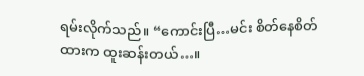ရမ်းလိုက်သည်။ “ကောင်းပြီ…မင်း စိတ်နေစိတ်ထားက ထူးဆန်းတယ်…။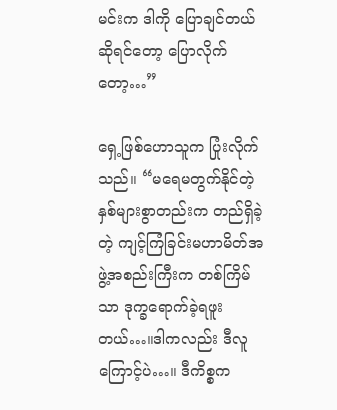မင်းက ဒါကို ပြောချင်တယ်ဆိုရင်တော့ ပြောလိုက်တော့…”

ရှေ့ဖြစ်ဟောသူက ပြုံးလိုက်သည်။ “မရေမတွက်နိုင်တဲ့ နှစ်များစွာတည်းက တည်ရှိခဲ့တဲ့ ကျင့်ကြံခြင်းမဟာမိတ်အဖွဲ့အစည်းကြီးက တစ်ကြိမ်သာ ဒုက္ခရောက်ခဲ့ရဖူးတယ်…။ဒါကလည်း ဒီလူကြောင့်ပဲ…။ ဒီကိစ္စက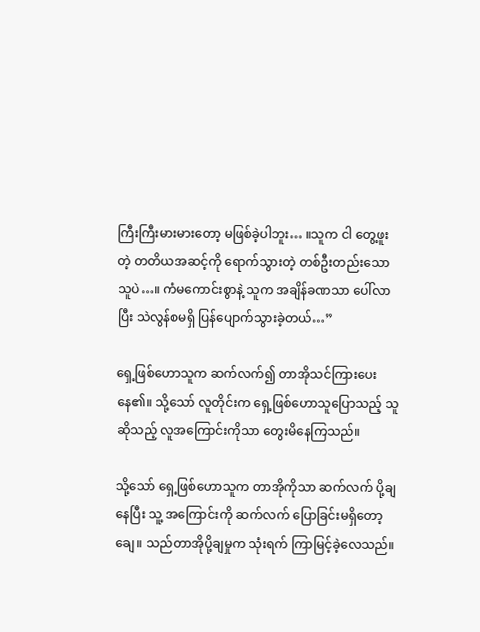ကြီးကြီးမားမားတော့ မဖြစ်ခဲ့ပါဘူး… ။သူက ငါ တွေ့ဖူးတဲ့ တတိယအဆင့်ကို ရောက်သွားတဲ့ တစ်ဦးတည်းသောသူပဲ…။ ကံမကောင်းစွာနဲ့ သူက အချိန်ခဏသာ ပေါ်လာပြီး သဲလွန်စမရှိ ပြန်ပျောက်သွားခဲ့တယ်…”

ရှေ့ဖြစ်ဟောသူက ဆက်လက်၍ တာအိုသင်ကြားပေးနေ၏။ သို့သော် လူတိုင်းက ရှေ့ဖြစ်ဟောသူပြောသည့် သူ ဆိုသည့် လူအကြောင်းကိုသာ တွေးမိနေကြသည်။

သို့သော် ရှေ့ဖြစ်ဟောသူက တာအိုကိုသာ ဆက်လက် ပို့ချနေပြီး သူ့ အကြောင်းကို ဆက်လက် ပြောခြင်းမရှိတော့ချေ။ သည်တာအိုပို့ချမှုက သုံးရက် ကြာမြင့်ခဲ့လေသည်။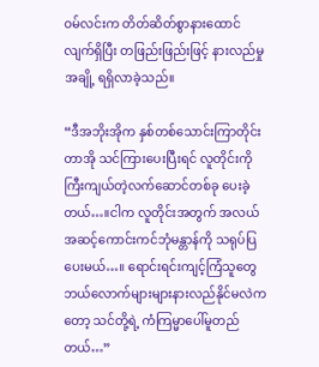ဝမ်လင်းက တိတ်ဆိတ်စွာနားထောင်လျက်ရှိပြီး တဖြည်းဖြည်းဖြင့် နားလည်မှုအချို့ ရရှိလာခဲ့သည်။

“ဒီအဘိုးအိုက နှစ်တစ်သောင်းကြာတိုင်း တာအို သင်ကြားပေးပြီးရင် လူတိုင်းကို ကြီးကျယ်တဲ့လက်ဆောင်တစ်ခု ပေးခဲ့တယ်…။ငါက လူတိုင်းအတွက် အလယ်အဆင့်ကောင်းကင်ဘုံမန္တာန်ကို သရုပ်ပြပေးမယ်…။ ရောင်းရင်းကျင့်ကြံသူတွေ ဘယ်လောက်များများနားလည်နိုင်မလဲကတော့ သင်တို့ရဲ့ ကံကြမ္မာပေါ်မူတည်တယ်…”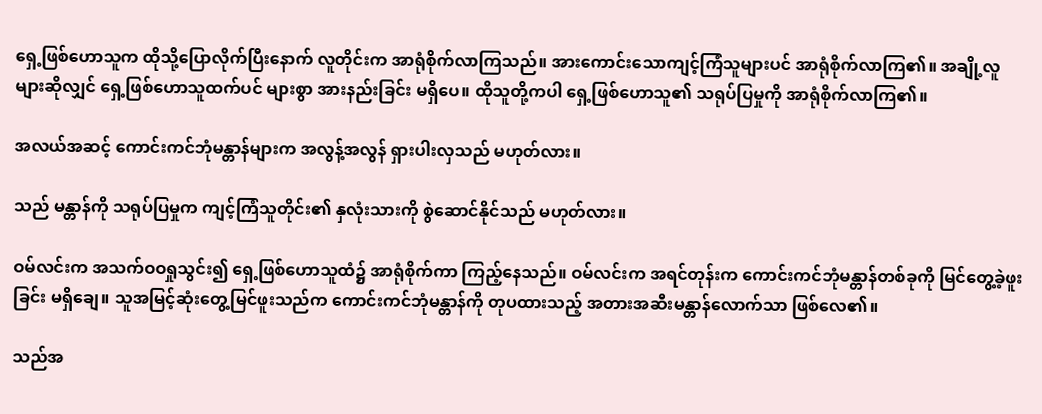ရှေ့ဖြစ်ဟောသူက ထိုသို့ပြောလိုက်ပြီးနောက် လူတိုင်းက အာရုံစိုက်လာကြသည်။ အားကောင်းသောကျင့်ကြံသူများပင် အာရုံစိုက်လာကြ၏။ အချို့လူများဆိုလျှင် ရှေ့ဖြစ်ဟောသူထက်ပင် များစွာ အားနည်းခြင်း မရှိပေ။ ထိုသူတို့ကပါ ရှေ့ဖြစ်ဟောသူ၏ သရုပ်ပြမှုကို အာရုံစိုက်လာကြ၏။

အလယ်အဆင့် ကောင်းကင်ဘုံမန္တာန်များက အလွန့်အလွန် ရှားပါးလှသည် မဟုတ်လား။

သည် မန္တာန်ကို သရုပ်ပြမှုက ကျင့်ကြံသူတိုင်း၏ နှလုံးသားကို စွဲဆောင်နိုင်သည် မဟုတ်လား။

ဝမ်လင်းက အသက်ဝဝရှုသွင်း၍ ရှေ့ဖြစ်ဟောသူထံ၌ အာရုံစိုက်ကာ ကြည့်နေသည်။ ဝမ်လင်းက အရင်တုန်းက ကောင်းကင်ဘုံမန္တာန်တစ်ခုကို မြင်တွေ့ခဲ့ဖူးခြင်း မရှိချေ။ သူအမြင့်ဆုံးတွေ့မြင်ဖူးသည်က ကောင်းကင်ဘုံမန္တာန်ကို တုပထားသည့် အတားအဆီးမန္တာန်လောက်သာ ဖြစ်လေ၏။

သည်အ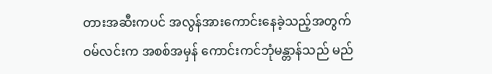တားအဆီးကပင် အလွန်အားကောင်းနေခဲ့သည့်အတွက် ဝမ်လင်းက အစစ်အမှန် ကောင်းကင်ဘုံမန္တာန်သည် မည်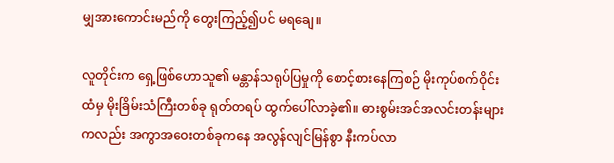မျှအားကောင်းမည်ကို တွေးကြည့်၍ပင် မရချေ။

လူတိုင်းက ရှေ့ဖြစ်ဟောသူ၏ မန္တာန်သရုပ်ပြမှုကို စောင့်စားနေကြစဉ် မိုးကုပ်စက်ဝိုင်းထံမှ မိုးခြိမ်းသံကြီးတစ်ခု ရုတ်တရပ် ထွက်ပေါ်လာခဲ့၏။ ဓားစွမ်းအင်အလင်းတန်းများကလည်း အကွာအဝေးတစ်ခုကနေ အလွန်လျင်မြန်စွာ နီးကပ်လာ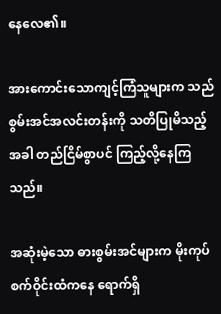နေလေ၏။

အားကောင်းသောကျင့်ကြံသူများက သည်စွမ်းအင်အလင်းတန်းကို သတိပြုမိသည့်အခါ တည်ငြိမ်စွာပင် ကြည့်လို့နေကြသည်။

အဆုံးမဲ့သော ဓားစွမ်းအင်များက မိုးကုပ်စက်ဝိုင်းထံကနေ ရောက်ရှိ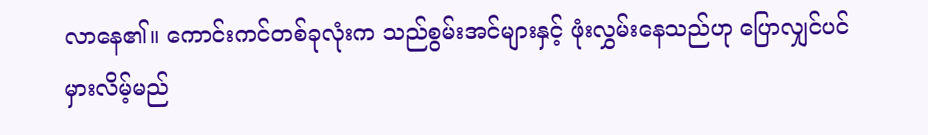လာနေ၏။ ကောင်းကင်တစ်ခုလုံးက သည်စွမ်းအင်များနှင့် ဖုံးလွှမ်းနေသည်ဟု ပြောလျှင်ပင် မှားလိမ့်မည်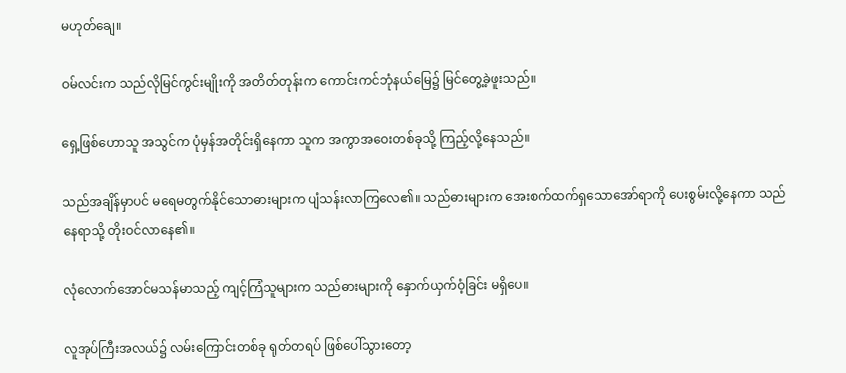မဟုတ်ချေ။

ဝမ်လင်းက သည်လိုမြင်ကွင်းမျိုးကို အတိတ်တုန်းက ကောင်းကင်ဘုံနယ်မြေ၌ မြင်တွေ့ခဲ့ဖူးသည်။

ရှေ့ဖြစ်ဟောသူ အသွင်က ပုံမှန်အတိုင်းရှိနေကာ သူက အကွာအဝေးတစ်ခုသို့ ကြည့်လို့နေသည်။

သည်အချိန်မှာပင် မရေမတွက်နိုင်သောဓားများက ပျံသန်းလာကြလေ၏။ သည်ဓားများက အေးစက်ထက်ရှသောအော်ရာကို ပေးစွမ်းလို့နေကာ သည်နေရာသို့ တိုးဝင်လာနေ၏။

လုံလောက်အောင်မသန်မာသည့် ကျင့်ကြံသူများက သည်ဓားများကို နှောက်ယှက်ဝံ့ခြင်း မရှိပေ။

လူအုပ်ကြီးအလယ်၌ လမ်းကြောင်းတစ်ခု ရုတ်တရပ် ဖြစ်ပေါ်သွားတော့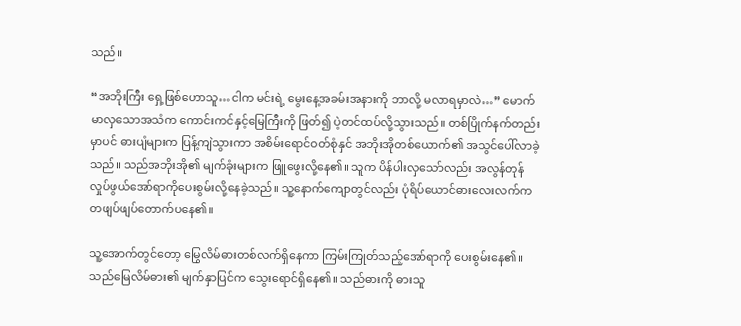သည်။

“အဘိုးကြီး ရှေ့ဖြစ်ဟောသူ…ငါက မင်းရဲ့ မွေးနေ့အခမ်းအနားကို ဘာလို့ မလာရမှာလဲ…” မောက်မာလှသောအသံက ကောင်းကင်နှင့်မြေကြီးကို ဖြတ်၍ ပဲ့တင်ထပ်လို့သွားသည်။ တစ်ပြိုက်နက်တည်းမှာပင် ဓားပျံများက ပြန့်ကျဲသွားကာ အစိမ်းရောင်ဝတ်စုံနှင် အဘိုးအိုတစ်ယောက်၏ အသွင်ပေါ်လာခဲ့သည်။ သည်အဘိုးအို၏ မျက်ခုံးများက ဖြူဖွေးလို့နေ၏။ သူက ပိန်ပါးလှသော်လည်း အလွန်တုန်လှုပ်ဖွယ်အော်ရာကိုပေးစွမ်းလို့နေခဲ့သည်။ သူ့နောက်ကျောတွင်လည်း ပုံရိပ်ယောင်ဓားလေးလက်က တဖျပ်ဖျပ်တောက်ပနေ၏။

သူ့အောက်တွင်တော့ မြွေလိမ်ဓားတစ်လက်ရှိနေကာ ကြမ်းကြုတ်သည့်အော်ရာကို ပေးစွမ်းနေ၏။ သည်မြေလိမ်ဓား၏ မျက်နှာပြင်က သွေးရောင်ရှိနေ၏။ သည်ဓားကို ဓားသူ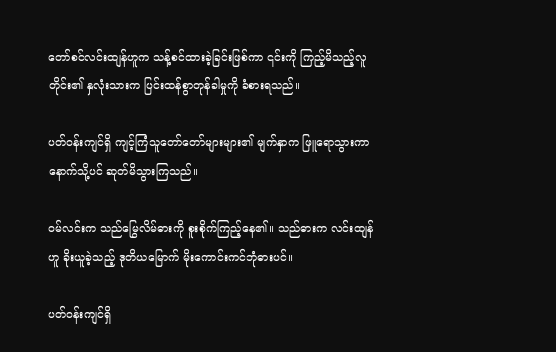တော်စင်လင်းထျန်ဟူက သန့်စင်ထားခဲ့ခြင်းဖြစ်ကာ ၎င်းကို ကြည့်မိသည့်လူတိုင်း၏ နှလုံးသားက ပြင်းထန်စွာတုန်ခါမှုကို ခံစားရသည်။

ပတ်ဝန်းကျင်ရှိ ကျင့်ကြံသူတော်တော်များများ၏ မျက်နှာက ဖြူရောသွားကာ နောက်သို့ပင် ဆုတ်မိသွားကြသည်။

ဝမ်လင်းက သည်မြွေလိမ်ဓားကို စူးစိုက်ကြည့်နေ၏။ သည်ဓားက လင်းထျန်ဟူ ခိုးယူခဲ့သည့် ဒုတိယမြောက် မိုးကောင်းကင်ဘုံဓားပင်။

ပတ်ဝန်းကျင်ရှိ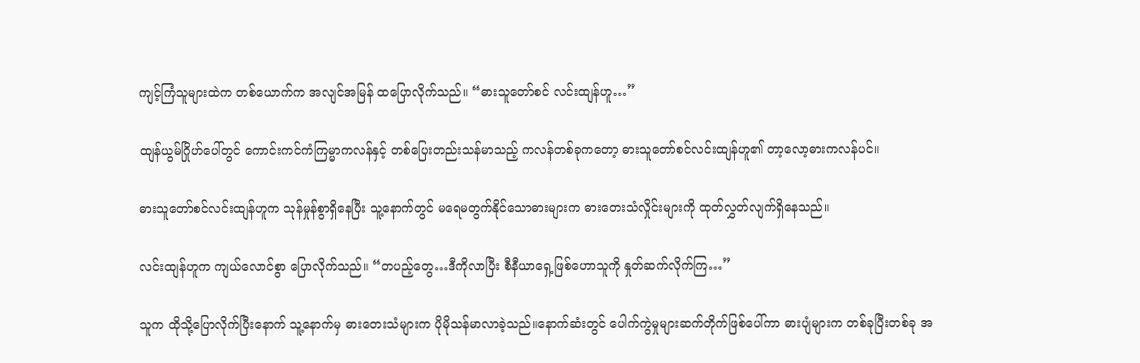ကျင့်ကြံသူများထဲက တစ်ယောက်က အလျင်အမြန် ထပြောလိုက်သည်။ “ဓားသူတော်စင် လင်းထျန်ဟူ…”

ထျန်ယွမ်ဂြိုဟ်ပေါ်တွင် ကောင်းကင်ကံကြမ္မာကလန်နှင့် တစ်ပြေးတည်းသန်မာသည့် ကလန်တစ်ခုကတော့ ဓားသူတော်စင်လင်းထျန်ဟူ၏ တာ့လော့ဓားကလန်ပင်။

ဓားသူတော်စင်လင်းထျန်ဟူက သုန်မှုန်စွာရှိနေပြီး သူ့နောက်တွင် မရေမတွက်နိုင်သောဓားများက ဓားတေးသံလှိုင်းများကို ထုတ်လွှတ်လျက်ရှိနေသည်။

လင်းထျန်ဟူက ကျယ်လောင်စွာ ပြောလိုက်သည်။ “တပည့်တွေ…ဒီကိုလာပြီး စီနီယာရှေ့ဖြစ်ဟောသူကို နှုတ်ဆက်လိုက်ကြ…”

သူက ထိုသို့ပြောလိုက်ပြီးနောက် သူ့နောက်မှ ဓားတေးသံများက ပိုမိုသန်မာလာခဲ့သည်။နောက်ဆံးတွင် ပေါက်ကွဲမှုများဆက်တိုက်ဖြစ်ပေါ်ကာ ဓားပျံများက တစ်ခုပြီးတစ်ခု အ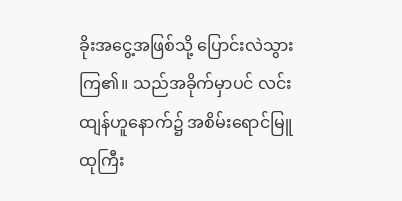ခိုးအငွေ့အဖြစ်သို့ ပြောင်းလဲသွားကြ၏။ သည်အခိုက်မှာပင် လင်းထျန်ဟူနောက်၌ အစိမ်းရောင်မြူထုကြီး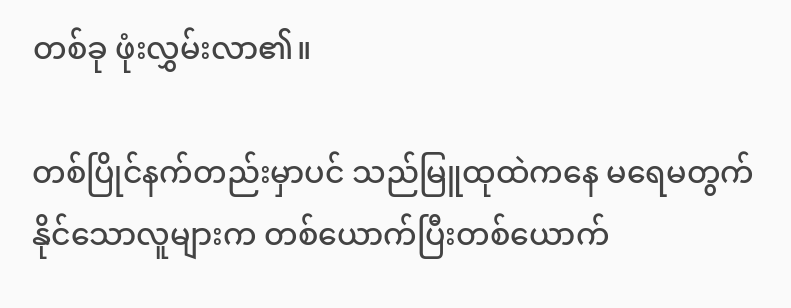တစ်ခု ဖုံးလွှမ်းလာ၏။

တစ်ပြိုင်နက်တည်းမှာပင် သည်မြူထုထဲကနေ မရေမတွက်နိုင်သောလူများက တစ်ယောက်ပြီးတစ်ယောက်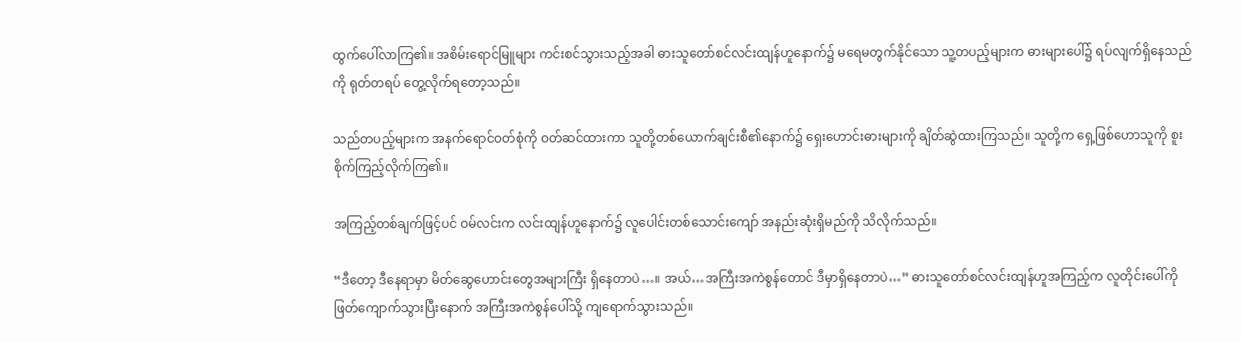ထွက်ပေါ်လာကြ၏။ အစိမ်းရောင်မြူများ ကင်းစင်သွားသည့်အခါ ဓားသူတော်စင်လင်းထျန်ဟူနောက်၌ မရေမတွက်နိုင်သော သူ့တပည့်များက ဓားများပေါ်၌ ရပ်လျက်ရှိနေသည်ကို ရုတ်တရပ် တွေ့လိုက်ရတော့သည်။

သည်တပည့်များက အနက်ရောင်ဝတ်စုံကို ဝတ်ဆင်ထားကာ သူတို့တစ်ယောက်ချင်းစီ၏နောက်၌ ရှေးဟောင်းဓားများကို ချိတ်ဆွဲထားကြသည်။ သူတို့က ရှေ့ဖြစ်ဟောသူကို စူးစိုက်ကြည့်လိုက်ကြ၏။

အကြည့်တစ်ချက်ဖြင့်ပင် ဝမ်လင်းက လင်းထျန်ဟူနောက်၌ လူပေါင်းတစ်သောင်းကျော် အနည်းဆုံးရှိမည်ကို သိလိုက်သည်။

“ဒီတော့ ဒီနေရာမှာ မိတ်ဆွေဟောင်းတွေအများကြီး ရှိနေတာပဲ…။ အယ်…အကြီးအကဲစွန်တောင် ဒီမှာရှိနေတာပဲ…” ဓားသူတော်စင်လင်းထျန်ဟူအကြည့်က လူတိုင်းပေါ်ကို ဖြတ်ကျောက်သွားပြီးနောက် အကြီးအကဲစွန်ပေါ်သို့ ကျရောက်သွားသည်။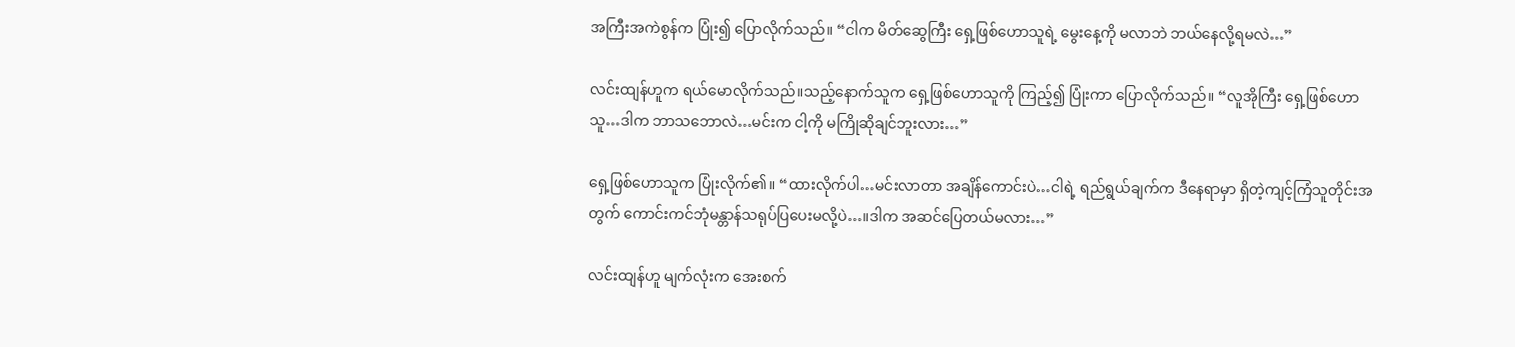အကြီးအကဲစွန်က ပြုံး၍ ပြောလိုက်သည်။ “ငါက မိတ်ဆွေကြီး ရှေ့ဖြစ်ဟောသူရဲ့ မွေးနေ့ကို မလာဘဲ ဘယ်နေလို့ရမလဲ…”

လင်းထျန်ဟူက ရယ်မောလိုက်သည်။သည့်နောက်သူက ရှေ့ဖြစ်ဟောသူကို ကြည့်၍ ပြုံးကာ ပြောလိုက်သည်။ “လူအိုကြီး ရှေ့ဖြစ်ဟောသူ…ဒါက ဘာသဘောလဲ…မင်းက ငါ့ကို မကြိုဆိုချင်ဘူးလား…”

ရှေ့ဖြစ်ဟောသူက ပြုံးလိုက်၏။ “ထားလိုက်ပါ…မင်းလာတာ အချိန်ကောင်းပဲ…ငါရဲ့ ရည်ရွယ်ချက်က ဒီနေရာမှာ ရှိတဲ့ကျင့်ကြံသူတိုင်းအတွက် ကောင်းကင်ဘုံမန္တာန်သရုပ်ပြပေးမလို့ပဲ…။ဒါက အဆင်ပြေတယ်မလား…”

လင်းထျန်ဟူ မျက်လုံးက အေးစက်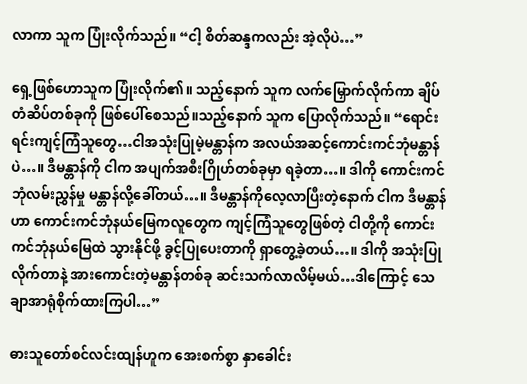လာကာ သူက ပြုံးလိုက်သည်။ “ငါ့ စိတ်ဆန္ဒကလည်း အဲ့လိုပဲ…”

ရှေ့ဖြစ်ဟောသူက ပြုံးလိုက်၏။ သည့်နောက် သူက လက်မြှောက်လိုက်ကာ ချိပ်တံဆိပ်တစ်ခုကို ဖြစ်ပေါ်စေသည်။သည့်နောက် သူက ပြောလိုက်သည်။ “ရောင်းရင်းကျင့်ကြံသူတွေ…ငါအသုံးပြုမဲ့မန္တာန်က အလယ်အဆင့်ကောင်းကင်ဘုံမန္တာန်ပဲ…။ ဒီမန္တာန်ကို ငါက အပျက်အစီးဂြိုဟ်တစ်ခုမှာ ရခဲ့တာ…။ ဒါကို ကောင်းကင်ဘုံလမ်းညွှန်မှု မန္တာန်လို့ခေါ်တယ်…။ ဒီမန္တာန်ကိုလေ့လာပြီးတဲ့နောက် ငါက ဒီမန္တာန်ဟာ ကောင်းကင်ဘုံနယ်မြေကလူတွေက ကျင့်ကြံသူတွေဖြစ်တဲ့ ငါတို့ကို ကောင်းကင်ဘုံနယ်မြေထဲ သွားနိုင်ဖို့ ခွင့်ပြုပေးတာကို ရှာတွေ့ခဲ့တယ်…။ ဒါကို အသုံးပြုလိုက်တာနဲ့ အားကောင်းတဲ့မန္တာန်တစ်ခု ဆင်းသက်လာလိမ့်မယ်…ဒါကြောင့် သေချာအာရုံစိုက်ထားကြပါ…”

ဓားသူတော်စင်လင်းထျန်ဟူက အေးစက်စွာ နှာခေါင်း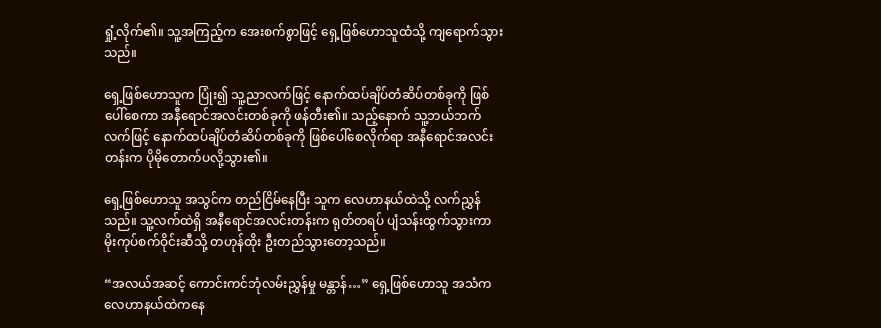ရှုံ့လိုက်၏။ သူ့အကြည့်က အေးစက်စွာဖြင့် ရှေ့ဖြစ်ဟောသူထံသို့ ကျရောက်သွားသည်။

ရှေ့ဖြစ်ဟောသူက ပြုံး၍ သူ့ညာလက်ဖြင့် နောက်ထပ်ချိပ်တံဆိပ်တစ်ခုကို ဖြစ်ပေါ်စေကာ အနီရောင်အလင်းတစ်ခုကို ဖန်တီး၏။ သည့်နောက် သူ့ဘယ်ဘက်လက်ဖြင့် နောက်ထပ်ချိပ်တံဆိပ်တစ်ခုကို ဖြစ်ပေါ်စေလိုက်ရာ အနီရောင်အလင်းတန်းက ပိုမိုတောက်ပလို့သွား၏။

ရှေ့ဖြစ်ဟောသူ အသွင်က တည်ငြိမ်နေပြီး သူက လေဟာနယ်ထဲသို့ လက်ညွှန်သည်။ သူ့လက်ထဲရှိ အနီရောင်အလင်းတန်းက ရုတ်တရပ် ပျံသန်းထွက်သွားကာ မိုးကုပ်စက်ဝိုင်းဆီသို့ တဟုန်ထိုး ဦးတည်သွားတော့သည်။

“အလယ်အဆင့် ကောင်းကင်ဘုံလမ်းညွှန်မှု မန္တာန်…” ရှေ့ဖြစ်ဟောသူ အသံက လေဟာနယ်ထဲကနေ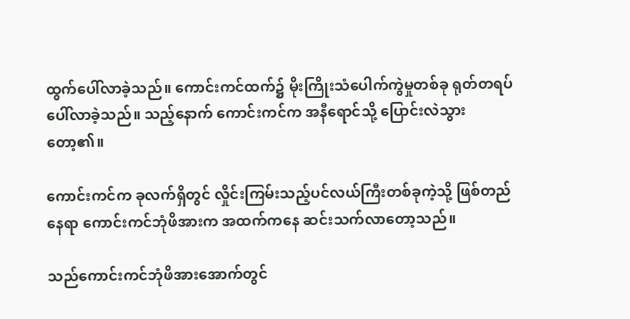ထွက်ပေါ်လာခဲ့သည်။ ကောင်းကင်ထက်၌ မိုးကြိုးသံပေါက်ကွဲမှုတစ်ခု ရုတ်တရပ်ပေါ်လာခဲ့သည်။ သည့်နောက် ကောင်းကင်က အနီရောင်သို့ ပြောင်းလဲသွားတော့၏။

ကောင်းကင်က ခုလက်ရှိတွင် လှိုင်းကြမ်းသည့်ပင်လယ်ကြီးတစ်ခုကဲ့သို့ ဖြစ်တည်နေရာ ကောင်းကင်ဘုံဖိအားက အထက်ကနေ ဆင်းသက်လာတော့သည်။

သည်ကောင်းကင်ဘုံဖိအားအောက်တွင်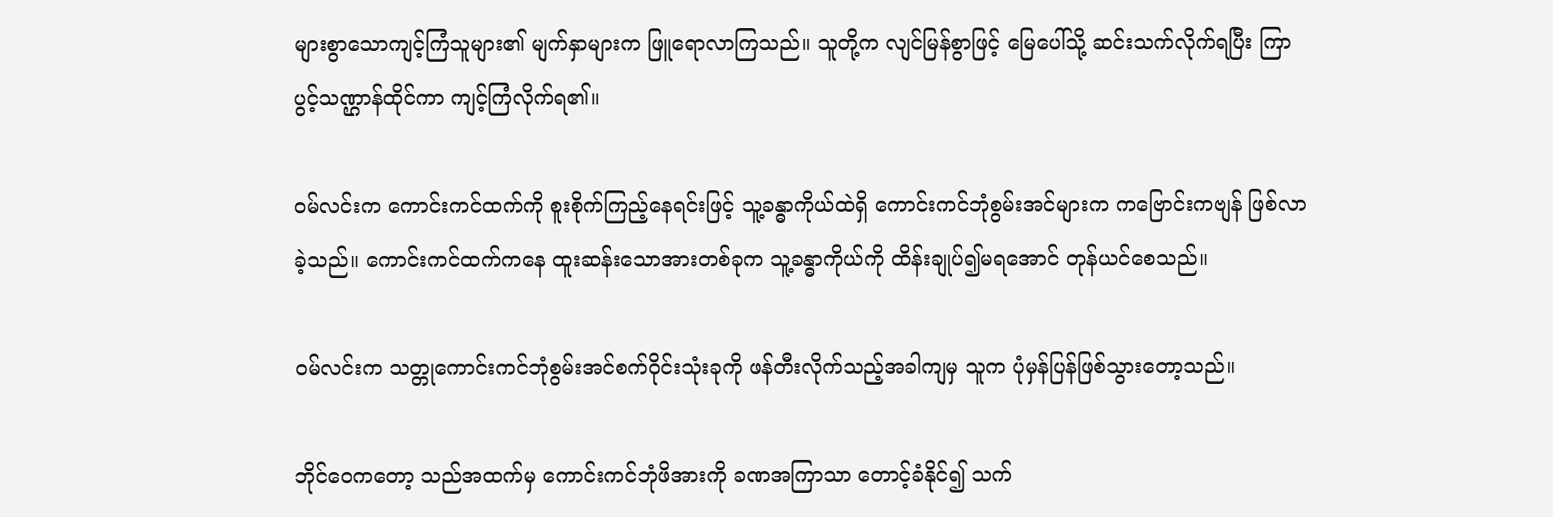များစွာသောကျင့်ကြံသူများ၏ မျက်နှာများက ဖြူရောလာကြသည်။ သူတို့က လျင်မြန်စွာဖြင့် မြေပေါ်သို့ ဆင်းသက်လိုက်ရပြီး ကြာပွင့်သဏ္ဌာန်ထိုင်ကာ ကျင့်ကြံလိုက်ရ၏။

ဝမ်လင်းက ကောင်းကင်ထက်ကို စူးစိုက်ကြည့်နေရင်းဖြင့် သူ့ခန္ဓာကိုယ်ထဲရှိ ကောင်းကင်ဘုံစွမ်းအင်များက ကဗြောင်းကဗျန် ဖြစ်လာခဲ့သည်။ ကောင်းကင်ထက်ကနေ ထူးဆန်းသောအားတစ်ခုက သူ့ခန္ဓာကိုယ်ကို ထိန်းချုပ်၍မရအောင် တုန်ယင်စေသည်။

ဝမ်လင်းက သတ္တုကောင်းကင်ဘုံစွမ်းအင်စက်ဝိုင်းသုံးခုကို ဖန်တီးလိုက်သည့်အခါကျမှ သူက ပုံမှန်ပြန်ဖြစ်သွားတော့သည်။

ဘိုင်ဝေကတော့ သည်အထက်မှ ကောင်းကင်ဘုံဖိအားကို ခဏအကြာသာ တောင့်ခံနိုင်၍ သက်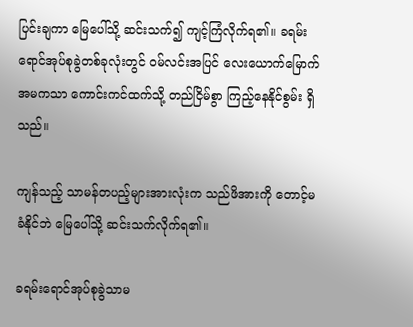ပြင်းချကာ မြေပေါ်သို့ ဆင်းသက်၍ ကျင့်ကြံလိုက်ရ၏။ ခရမ်းရောင်အုပ်စုခွဲတစ်ခုလုံးတွင် ဝမ်လင်းအပြင် လေးယောက်မြောက်အမကသာ ကောင်းကင်ထက်သို့ တည်ငြိမ်စွာ ကြည့်နေနိုင်စွမ်း ရှိသည်။

ကျန်သည့် သာမန်တပည့်များအားလုံးက သည်ဖိအားကို တောင့်မခံနိုင်ဘဲ မြေပေါ်သို့ ဆင်းသက်လိုက်ရ၏။

ခရမ်းရောင်အုပ်စုခွဲသာမ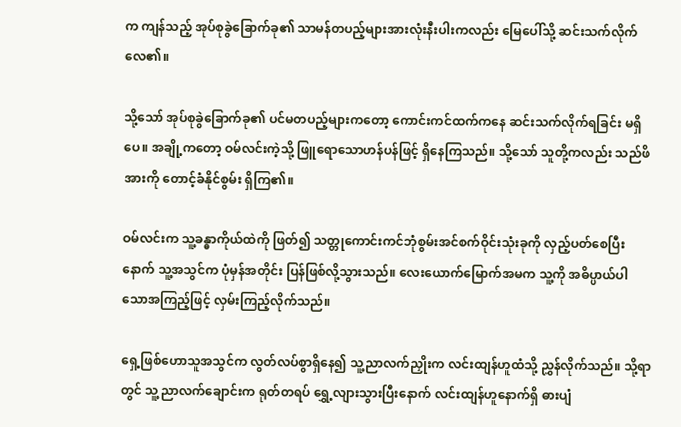က ကျန်သည့် အုပ်စုခွဲခြောက်ခု၏ သာမန်တပည့်များအားလုံးနီးပါးကလည်း မြေပေါ်သို့ ဆင်းသက်လိုက်လေ၏။

သို့သော် အုပ်စုခွဲခြောက်ခု၏ ပင်မတပည့်များကတော့ ကောင်းကင်ထက်ကနေ ဆင်းသက်လိုက်ရခြင်း မရှိပေ။ အချို့ကတော့ ဝမ်လင်းကဲ့သို့ ဖြူရောသောဟန်ပန်ဖြင့် ရှိနေကြသည်။ သို့သော် သူတို့ကလည်း သည်ဖိအားကို တောင့်ခံနိုင်စွမ်း ရှိကြ၏။

ဝမ်လင်းက သူ့ခန္ဓာကိုယ်ထဲကို ဖြတ်၍ သတ္တုကောင်းကင်ဘုံစွမ်းအင်စက်ဝိုင်းသုံးခုကို လှည့်ပတ်စေပြီးနောက် သူ့အသွင်က ပုံမှန်အတိုင်း ပြန်ဖြစ်လို့သွားသည်။ လေးယောက်မြောက်အမက သူ့ကို အဓိပ္ပာယ်ပါသောအကြည့်ဖြင့် လှမ်းကြည့်လိုက်သည်။

ရှေ့ဖြစ်ဟောသူအသွင်က လွတ်လပ်စွာရှိနေ၍ သူ့ညာလက်ညှိုးက လင်းထျန်ဟူထံသို့ ညွှန်လိုက်သည်။ သို့ရာတွင် သူ့ညာလက်ချောင်းက ရုတ်တရပ် ရွှေ့လျားသွားပြီးနောက် လင်းထျန်ဟူနောက်ရှိ ဓားပျံ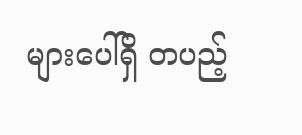များပေါ်ရှိ တပည့်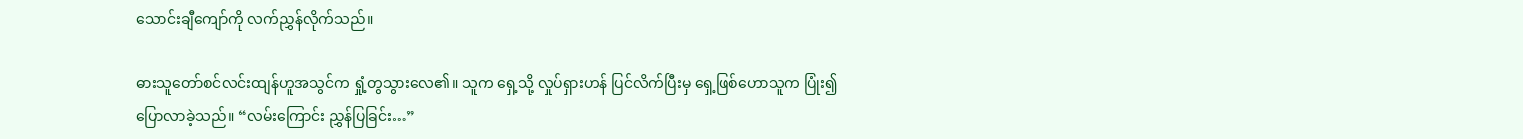သောင်းချီကျော်ကို လက်ညွှန်လိုက်သည်။

ဓားသူတော်စင်လင်းထျန်ဟူအသွင်က ရှုံ့တွသွားလေ၏။ သူက ရှေ့သို့ လှုပ်ရှားဟန် ပြင်လိက်ပြီးမှ ရှေ့ဖြစ်ဟောသူက ပြုံး၍ ပြောလာခဲ့သည်။ “လမ်းကြောင်း ညွှန်ပြခြင်း…”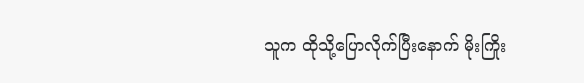သူက ထိုသို့ပြောလိုက်ပြီးနောက် မိုးကြိုး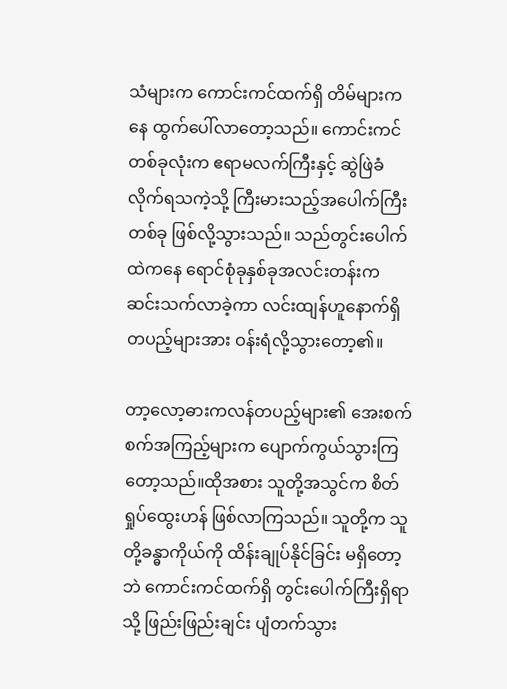သံများက ကောင်းကင်ထက်ရှိ တိမ်များကနေ ထွက်ပေါ်လာတော့သည်။ ကောင်းကင်တစ်ခုလုံးက ဧရာမလက်ကြီးနှင့် ဆွဲဖြဲခံလိုက်ရသကဲ့သို့ ကြီးမားသည့်အပေါက်ကြီးတစ်ခု ဖြစ်လို့သွားသည်။ သည်တွင်းပေါက်ထဲကနေ ရောင်စုံခုနှစ်ခုအလင်းတန်းက ဆင်းသက်လာခဲ့ကာ လင်းထျန်ဟူနောက်ရှိ တပည့်များအား ဝန်းရံလို့သွားတော့၏။

တာ့လော့ဓားကလန်တပည့်များ၏ အေးစက်စက်အကြည့်များက ပျောက်ကွယ်သွားကြတော့သည်။ထိုအစား သူတို့အသွင်က စိတ်ရှုပ်ထွေးဟန် ဖြစ်လာကြသည်။ သူတို့က သူတို့ခန္ဓာကိုယ်ကို ထိန်းချုပ်နိုင်ခြင်း မရှိတော့ဘဲ ကောင်းကင်ထက်ရှိ တွင်းပေါက်ကြီးရှိရာသို့ ဖြည်းဖြည်းချင်း ပျံတက်သွား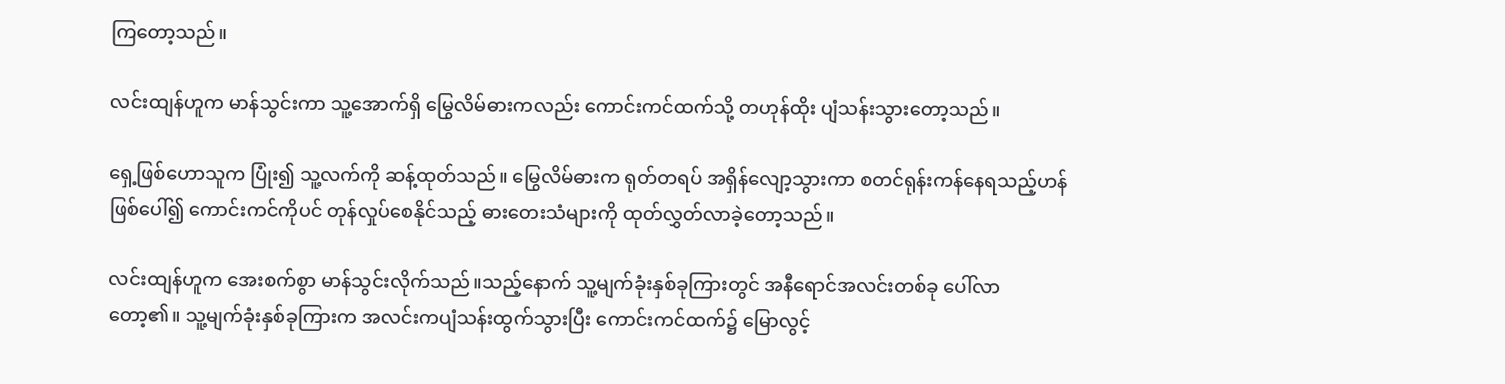ကြတော့သည်။

လင်းထျန်ဟူက မာန်သွင်းကာ သူ့အောက်ရှိ မြွေလိမ်ဓားကလည်း ကောင်းကင်ထက်သို့ တဟုန်ထိုး ပျံသန်းသွားတော့သည်။

ရှေ့ဖြစ်ဟောသူက ပြုံး၍ သူ့လက်ကို ဆန့်ထုတ်သည်။ မြွေလိမ်ဓားက ရုတ်တရပ် အရှိန်လျော့သွားကာ စတင်ရုန်းကန်နေရသည့်ဟန် ဖြစ်ပေါ်၍ ကောင်းကင်ကိုပင် တုန်လှုပ်စေနိုင်သည့် ဓားတေးသံများကို ထုတ်လွှတ်လာခဲ့တော့သည်။

လင်းထျန်ဟူက အေးစက်စွာ မာန်သွင်းလိုက်သည်။သည့်နောက် သူ့မျက်ခုံးနှစ်ခုကြားတွင် အနီရောင်အလင်းတစ်ခု ပေါ်လာတော့၏။ သူ့မျက်ခုံးနှစ်ခုကြားက အလင်းကပျံသန်းထွက်သွားပြီး ကောင်းကင်ထက်၌ မြောလွင့်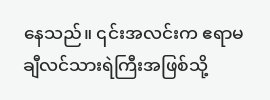နေသည်။ ၎င်းအလင်းက ဧရာမချီလင်သားရဲကြီးအဖြစ်သို့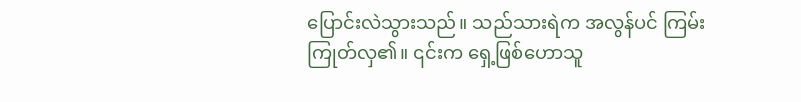ပြောင်းလဲသွားသည်။ သည်သားရဲက အလွန်ပင် ကြမ်းကြုတ်လှ၏။ ၎င်းက ရှေ့ဖြစ်ဟောသူ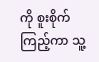ကို စူးစိုက်ကြည့်ကာ သူ့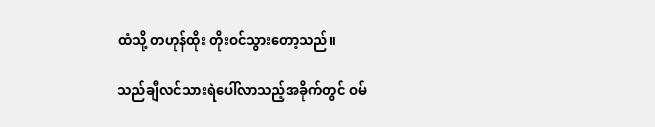ထံသို့ တဟုန်ထိုး တိုးဝင်သွားတော့သည်။

သည်ချီလင်သားရဲပေါ်လာသည့်အခိုက်တွင် ဝမ်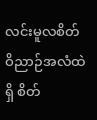လင်းမူလစိတ်ဝိညာဉ်အလံထဲရှိ စိတ်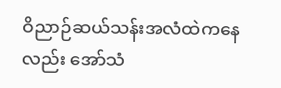ဝိညာဉ်ဆယ်သန်းအလံထဲကနေလည်း အော်သံ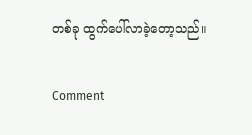တစ်ခု ထွက်ပေါ်လာခဲ့တော့သည်။

Comment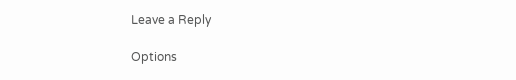Leave a Reply

Options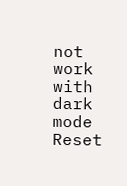not work with dark mode
Reset